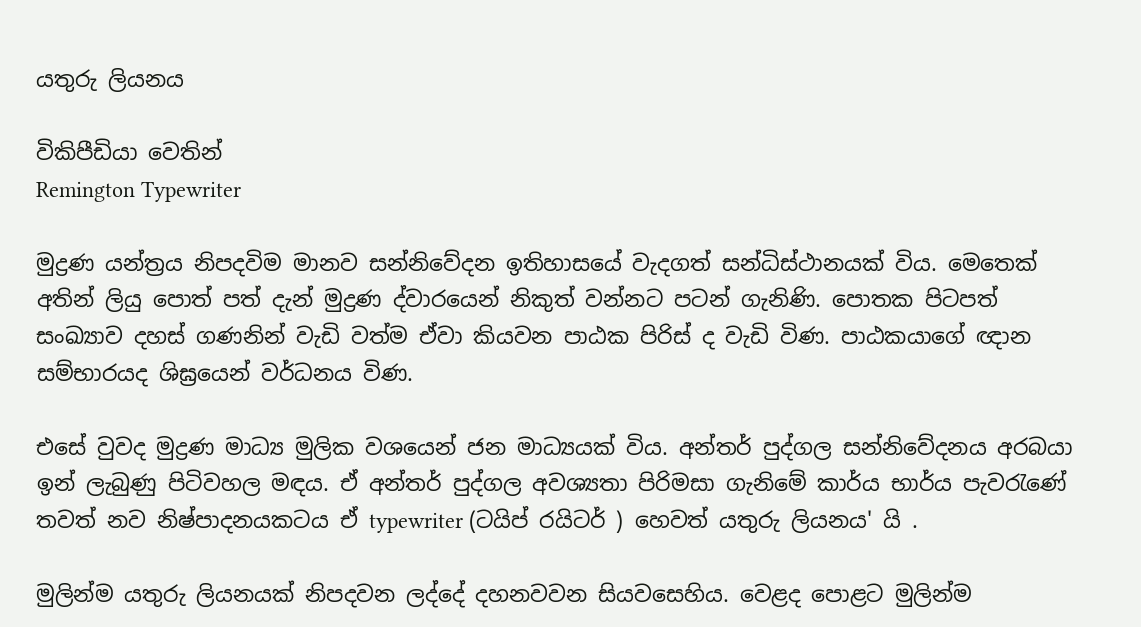යතුරු ලියනය

විකිපීඩියා වෙතින්
Remington Typewriter

මුද්‍රණ යන්ත්‍රය නිපදවිම මානව සන්නිවේදන ඉතිහාසයේ වැදගත් සන්ධිස්ථානයක් විය. මෙතෙක් අතින් ලියු පොත් පත් දැන් මුද්‍රණ ද්වාරයෙන් නිකුත් වන්නට පටන් ගැනිණි. පොතක පිටපත් සංඛ්‍යාව දහස් ගණනින් වැඩි වත්ම ඒවා කියවන පාඨක පිරිස් ද වැඩි විණ. පාඨකයාගේ ඥාන සම්භාරයද ශිඝ්‍රයෙන් වර්ධනය විණ.

එසේ වුවද මුද්‍රණ මාධ්‍ය මුලික වශයෙන් ජන මාධ්‍යයක් විය. අන්තර් පුද්ගල සන්නිවේදනය අරබයා ඉන් ලැබුණු පිටිවහල මඳය. ඒ අන්තර් පුද්ගල අවශ්‍යතා පිරිමසා ගැනිමේ කාර්ය භාර්ය පැවරැණේ තවත් නව නිෂ්පාදනයකටය ඒ typewriter (ටයිප් රයිටර් ) හෙවත් යතුරු ලියනය' යි .

මුලින්ම යතුරු ලියනයක් නිපදවන ලද්දේ දහනවවන සියවසෙහිය. වෙළද පොළට මුලින්ම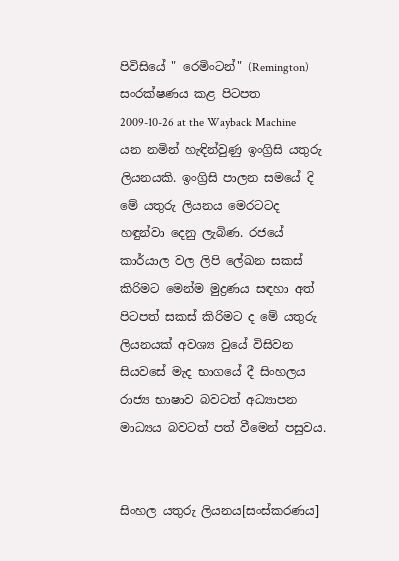පිවිසියේ " රෙමිංටන්" (Remington) සංරක්ෂණය කළ පිටපත 2009-10-26 at the Wayback Machine යන නමින් හැඳින්වුණු ඉංග්‍රිසි යතුරු ලියනයකි. ඉංග්‍රිසි පාලන සමයේ දි මේ යතුරු ලියනය මෙරටටද හඳුන්වා දෙනු ලැබිණ. රජයේ කාර්යාල වල ලිපි ලේඛන සකස් කිරිමට මෙන්ම මුද්‍රණය සඳහා අත් පිටපත් සකස් කිරිමට ද මේ යතුරු ලියනයක් අවශ්‍ය වුයේ විසිවන සියවසේ මැද භාගයේ දී සිංහලය රාජ්‍ය භාෂාව බවටත් අධ්‍යාපන මාධ්‍යය බවටත් පත් වීමෙන් පසුවය.


සිංහල යතුරු ලියනය[සංස්කරණය]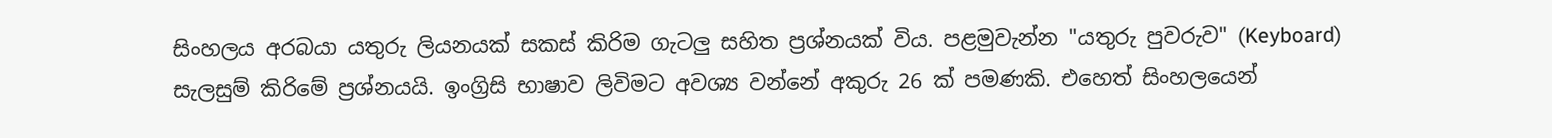සිංහලය අරබයා යතුරු ලියනයක් සකස් කිරිම ගැටලු සහිත ප්‍රශ්නයක් විය. පළමුවැන්න "යතුරු පුවරුව" (Keyboard) සැලසුම් කිරිමේ ප්‍රශ්නයයි. ඉංග්‍රිසි භාෂාව ලිවිමට අවශ්‍ය වන්නේ අකුරු 26 ක් පමණකි. එහෙත් සිංහලයෙන්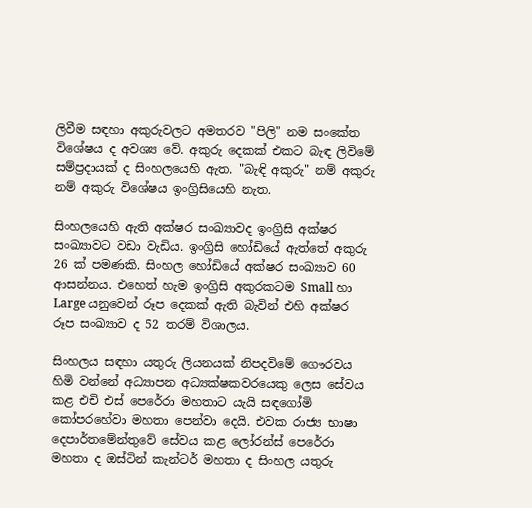ලිවීම සඳහා අකුරුවලට අමතරව "පිලි" නම සංකේත විශේෂය ද අවශ්‍ය වේ. අකුරු දෙකක් එකට බැඳ ලිවිමේ සම්ප්‍රදායක් ද සිංහලයෙහි ඇත. "බැඳි අකුරු" නම් අකුරු නම් අකුරු විශේෂය ඉංග්‍රිසියෙහි නැත.

සිංහලයෙහි ඇති අක්ෂර සංඛ්‍යාවද ඉංග්‍රිසි අක්ෂර සංඛ්‍යාවට වඩා වැඩිය. ඉංග්‍රිසි හෝඩි‍යේ ඇත්තේ අකුරු 26 ක් පමණකි. සිංහල හෝඩියේ අක්ෂර සංඛ්‍යාව 60 ආසන්නය. එහෙත් හැම ඉංග්‍රිසි අකුරකටම Small හා Large යනුවෙන් රූප දෙකක් ඇති බැවින් එහි අක්ෂර රූප සංඛ්‍යාව ද 52 තරම් විශාලය.

සිංහලය සඳහා යතුරු ලියනයක් නිපදවිමේ ගෞරවය හිමි වන්නේ අධ්‍යාපන අධ්‍යක්ෂකවරයෙකු ලෙස සේවය කළ එචි එස් පෙරේරා මහතාට යැයි සඳගෝමි කෝපරහේවා මහතා පෙන්වා දෙයි. එවක රාජ්‍ය භාෂා දෙපාර්තමේන්තුවේ සේවය කළ ලෝරන්ස් පෙරේරා මහතා ද ඔස්ටින් කැන්ටර් මහතා ද සිංහල යතුරු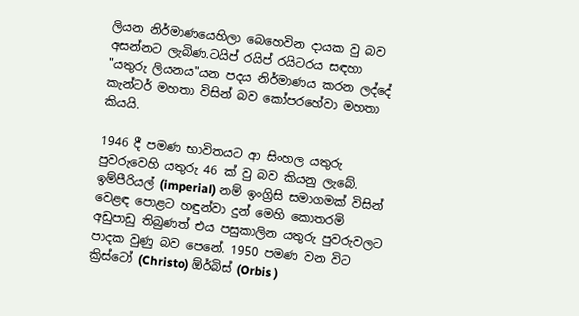ලියන නිර්මාණයෙහිලා බෙහෙවින දායක වු බව අසන්නට ලැබිණ.ටයිප් රයිප් රයිටරය සඳහා "යතුරු ලියනය"යන පදය නිර්මාණය කරන ලද්දේ කැන්ටර් මහතා විසින් බව කෝපරහේවා මහතා කියයි.

1946 දී පමණ භාවිතයට ආ සිංහල යතුරු පුවරුවෙහි යතුරු 46 ක් වු බව කියනු ලැබේ. ඉම්පීරියල් (imperial) නම් ඉංග්‍රිසි සමාගමක් විසින් වෙළඳ පොළට හඳුන්වා දුන් මෙහි කොතරමි අඩුපාඩු තිබුණත් එය පසුකාලින යතුරු පුවරුවලට පාදක වුණු බව පෙනේ. 1950 පමණ වන විට ක්‍රිස්ටෝ (Christo) ඕර්බිස් (Orbis )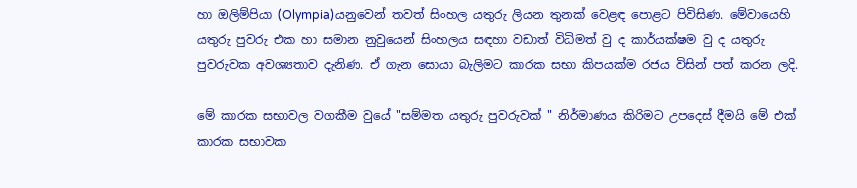හා ඔලිම්පියා (Olympia)යනුවෙන් තවත් සිංහල යතුරු ලියන තුනක් වෙළඳ පොළට පිවිසිණ. මේවායෙහි යතුරු පුවරු එක හා සමාන නුවුයෙන් සිංහලය සඳහා වඩාත් විධිමත් වු ද කාර්යක්ෂම වු ද යතුරු පුවරුවක අවශ්‍යතාව දැනිණ. ඒ ගැන සොයා බැලිමට කාරක සභා කිපයක්ම රජය විසින් පත් කරන ලදි.

මේ කාරක සභාවල වගකීම වුයේ "සම්මත යතුරු පුවරුවක් " නිර්මාණය කිරිමට උපදෙස් දීමයි මේ එක් කාරක සභාවක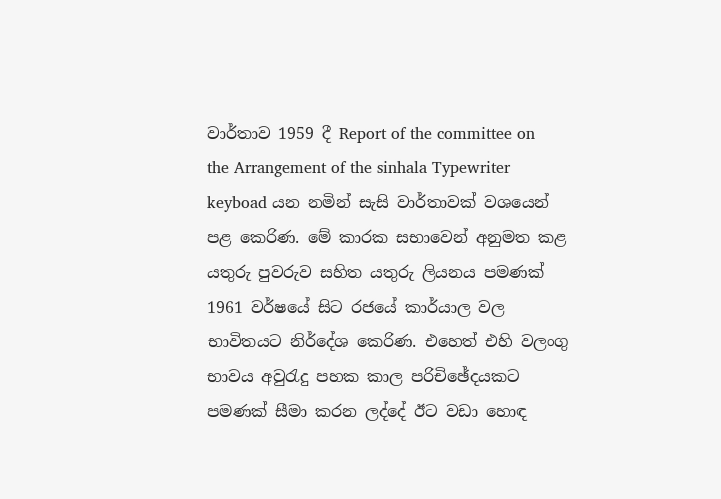වාර්තාව 1959 දී Report of the committee on the Arrangement of the sinhala Typewriter keyboad යන නමින් සැසි වාර්තාවක් වශයෙන් පළ කෙරිණ. මේ කාරක සභාවෙන් අනුමත කළ යතුරු පුවරුව සහිත යතුරු ලියනය පමණක් 1961 වර්ෂයේ සිට රජයේ කාර්යාල වල භාවිතයට නිර්දේශ කෙරිණ. එහෙත් එහි වලංගු භාවය අවුරැදු පහක කාල පරිචිඡේදයකට පමණක් සීමා කරන ලද්දේ ඊට වඩා හොඳ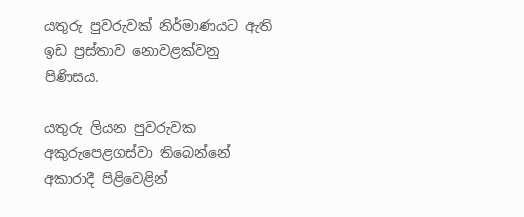යතුරු පුවරුවක් නිර්මාණයට ඇති ඉඩ ප්‍රස්තාව නොවළක්වනු පිණිසය.

යතුරු ලියන පුවරුවක අකුරුපෙළගස්වා තිබෙන්නේ අකාරාදී පිළිවෙළින්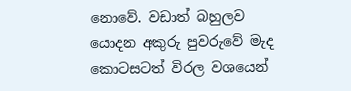නොවේ. වඩාත් බහුලව යොදන අකුරු පුවරුවේ මැද කොටසටත් විරල වශයෙන්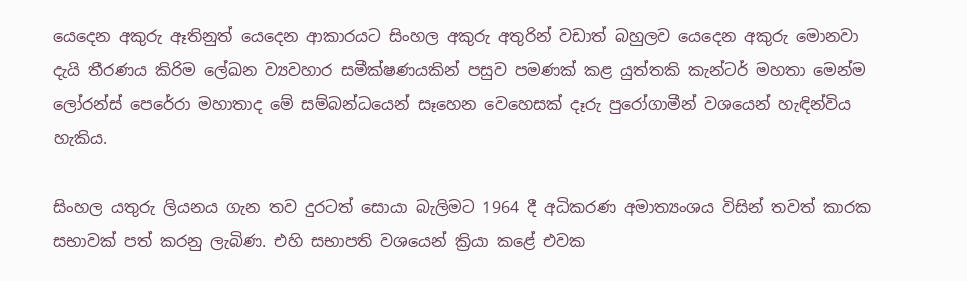යෙදෙන අකුරු ඈතිනුත් යෙදෙන ආකාරයට සිංහල අකුරු අතුරින් වඩාත් බහුලව යෙදෙන අකුරු මොනවා දැයි තීරණය කිරිම ලේඛන ව්‍යවහාර සමීක්ෂණයකින් පසුව පමණක් කළ යුත්තකි කැන්ටර් මහතා මෙන්ම ලෝරන්ස් පෙරේරා මහාතාද මේ සම්බන්ධයෙන් සෑහෙන වෙහෙසක් දෑරු පුරෝගාමීන් වශයෙන් හැඳින්විය හැකිය.

සිංහල යතුරු ලියනය ගැන තව දුරටත් සොයා බැලිමට 1964 දී අධිකරණ අමාත්‍යංශය විසින් තවත් කාරක සභාවක් පත් කරනු ලැබිණ. එහි සභාපති වශයෙන් ක්‍රියා කළේ එවක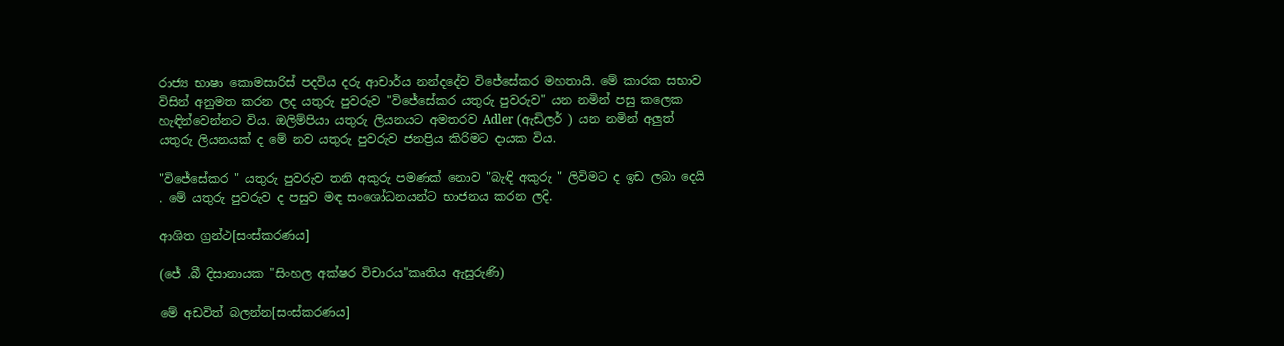රාජ්‍ය භාෂා කොමසාරිස් පදවිය දරු ආචාර්ය නන්දදේව විජේසේකර මහතායි. මේ කාරක සභාව විසින් අනුමත කරන ලද යතුරු පුවරුව "විජේසේකර යතුරු පුවරුව" යන නමින් පසු කලෙක හැඳින්වෙන්නට විය. ඔලිම්පියා යතුරු ලියනයට අමතරව Adler (ඇඩිලර් ) යන නමින් අලුත් යතුරු ලියනයක් ද මේ නව යතුරු පුවරුව ජනප්‍රිය කිරිමට දායක විය.

"විජේසේකර " යතුරු පුවරුව තනි අකුරු පමණක් නොව "බැඳි අකුරු " ලිවිමට ද ඉඩ ලබා දෙයි . මේ යතුරු පුවරුව ද පසුව මඳ සංශෝධනයන්ට භාජනය කරන ලදි.

ආශිත ග්‍රන්ථ[සංස්කරණය]

(ජේ .බී දිසානායක‍ "සිංහල අක්ෂර විචාරය"කෘතිය ඇසුරුණි)

මේ අඩවිත් බලන්න[සංස්කරණය]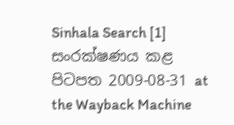Sinhala Search [1] සංරක්ෂණය කළ පිටපත 2009-08-31 at the Wayback Machine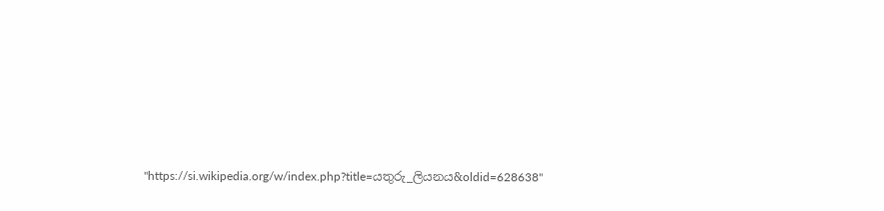"https://si.wikipedia.org/w/index.php?title=යතුරු_ලියනය&oldid=628638"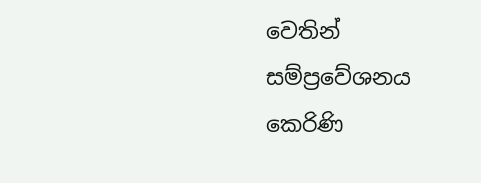වෙතින් සම්ප්‍රවේශනය කෙරිණි